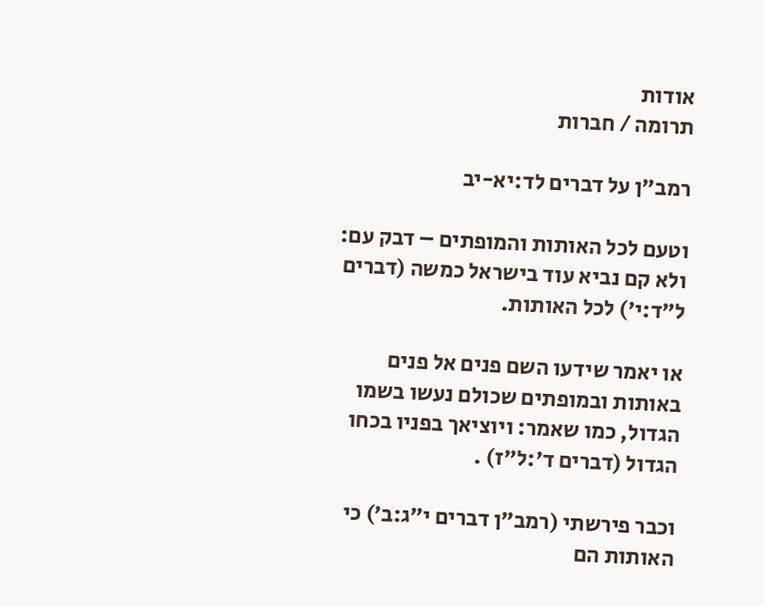אודות
תרומה / חברות

רמב״ן על דברים לד:יא-יב

וטעם לכל האותות והמופתים – דבק עם: ולא קם נביא עוד בישראל כמשה (דברים ל״ד:י׳) לכל האותות.

או יאמר שידעו השם פנים אל פנים באותות ובמופתים שכולם נעשו בשמו הגדול, כמו שאמר: ויוציאך בפניו בכחו הגדול (דברים ד׳:ל״ז) .

וכבר פירשתי (רמב״ן דברים י״ג:ב׳) כי האותות הם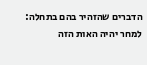הדברים שהזהיר בהם בתחלה: למחר יהיה האות הזה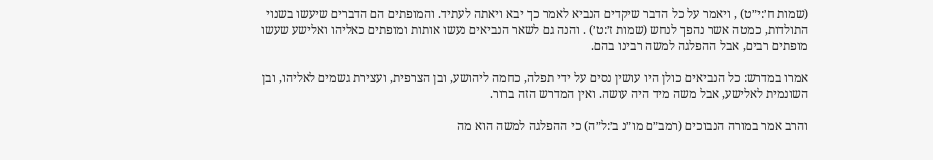(שמות ח׳:י״ט) , ויאמר על כל הדבר שיקדים הנביא לאמר כך יבא ויאתה לעתיד. והמופתים הם הדברים שיעשו בשנוי התולדות, כמטה אשר נהפך לנחש (שמות ז׳:ט׳) . והנה גם לשאר הנביאים נעשו אותות ומופתים כאליהו ואלישע שעשו מופתים רבים, אבל ההפלגה למשה רבינו בהם.

אמרו במדרש: כל הנביאים כולן היו עושין נסים על ידי תפלה, כחמה ליהושע, ובן הצרפית, ועצירת גשמים לאליהו, ובן השונמית לאלישע, אבל משה מיד היה עושה. ואין המדרש הזה ברור.

והרב אמר במורה הנבוכים (רמב״ם מו״נ ב׳:ל״ה) כי ההפלגה למשה הוא מה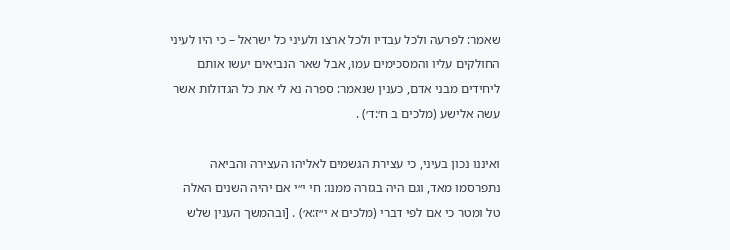שאמר: לפרעה ולכל עבדיו ולכל ארצו ולעיני כל ישראל – כי היו לעיני החולקים עליו והמסכימים עמו, אבל שאר הנביאים יעשו אותם ליחידים מבני אדם, כענין שנאמר: ספרה נא לי את כל הגדולות אשר עשה אלישע (מלכים ב ח׳:ד׳) .

ואיננו נכון בעיני, כי עצירת הגשמים לאליהו העצירה והביאה נתפרסמו מאד, וגם היה בגזרה ממנו: חי י״י אם יהיה השנים האלה טל ומטר כי אם לפי דברי (מלכים א י״ז:א׳) . [ובהמשך הענין שלש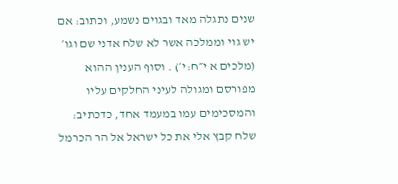שנים נתגלה מאד ובגוים נשמע, וכתוב: אם יש גוי וממלכה אשר לא שלח אדני שם וגו׳ (מלכים א י״ח:י׳) . וסוף הענין ההוא מפורסם ומגולה לעיני החלקים עליו והמסכימים עמו במעמד אחד, כדכתיב: שלח קבץ אלי את כל ישראל אל הר הכרמל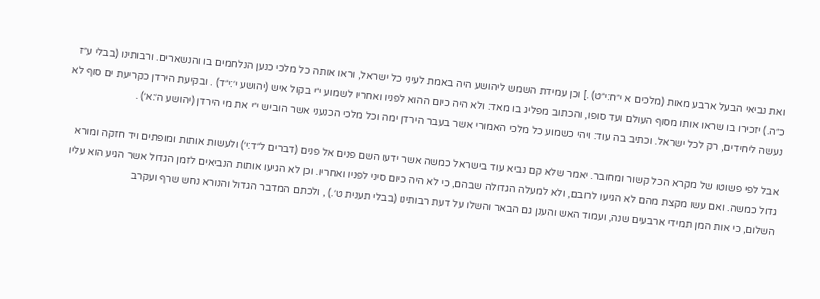ואת נביאי הבעל ארבע מאות (מלכים א י״ח:י״ט) .] וכן עמידת השמש ליהושע היה באמת לעיני כל ישראל, וראו אותה כל מלכי כנען הנלחמים בו והנשארים. ורבותינו (בבלי ע״ז כ״ה.) יזכירו בו שראו אותו מסוף העולם ועד סופו, והכתוב מפליג בו מאד: ולא היה כיום ההוא לפניו ואחריו לשמוע י״י בקול איש (יהושע י׳:י״ד) . ובקיעת הירדן כקריעת ים סוף לא נעשה ליחידים, רק לכל ישראל. וכתיב בה עוד: ויהי כשמוע כל מלכי האמורי אשר בעבר הירדן ימה וכל מלכי הכנעני אשר הוביש י״י את מי הירדן (יהושע ה׳:א׳) .

אבל לפי פשוטו של מקרא הכל קשור ומחובר. יאמר שלא קם נביא עוד בישראל כמשה אשר ידעו השם פנים אל פנים (דברים ל״ד:י׳) ולעשות אותות ומופתים ויד חזקה ומורא גדול כמשה. ואם עשו מקצת מהם לא הגיעו לרובם, ולא למעלה הגדולה שבהם, כי לא היה כיום סיני לפניו ואחריו. וכן לא הגיעו אותות הנביאים לזמן הגדול אשר הגיע הוא עליו השלום, כי אות המן תמידי ארבעים שנה, ועמוד האש והענן גם הבאר והשלו על דעת רבותינו (בבלי תענית ט׳.) , ולכתם המדבר הגדול והנורא נחש שרף ועקרב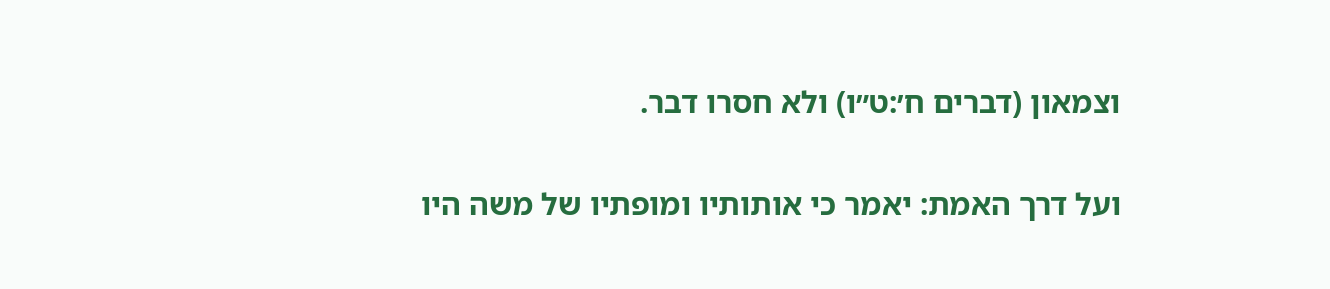וצמאון (דברים ח׳:ט״ו) ולא חסרו דבר.

ועל דרך האמת: יאמר כי אותותיו ומופתיו של משה היו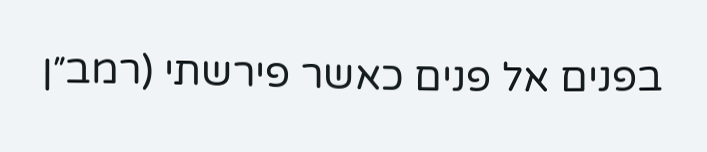בפנים אל פנים כאשר פירשתי (רמב״ן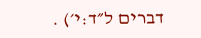דברים ל״ד:י׳) .